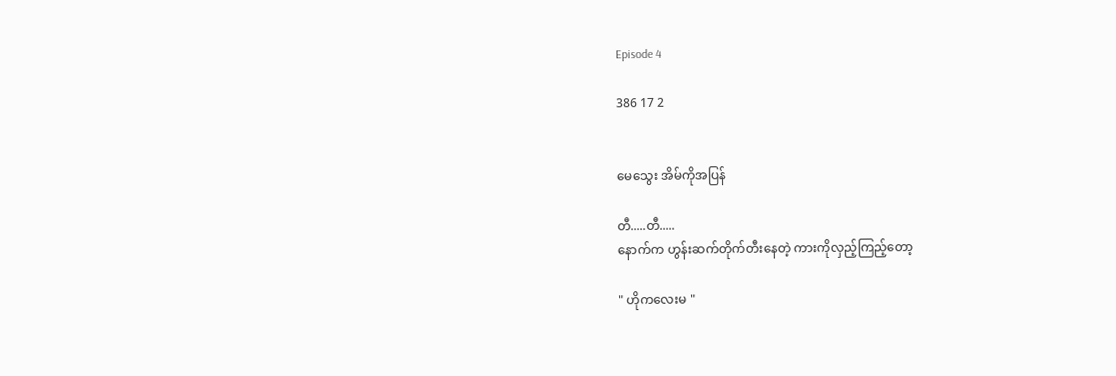Episode 4

386 17 2


မေသွေး အိမ်ကိုအပြန်

တီ.....တီ.....
နောက်က ဟွန်းဆက်တိုက်တီးနေတဲ့ ကားကိုလှည့်ကြည့်တော့

" ဟိုကလေးမ "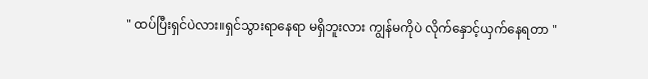" ထပ်ပြီးရှင်ပဲလား။ရှင်သွားရာနေရာ မရှိဘူးလား ကျွန်မကိုပဲ လိုက်နှောင့်ယှက်နေရတာ "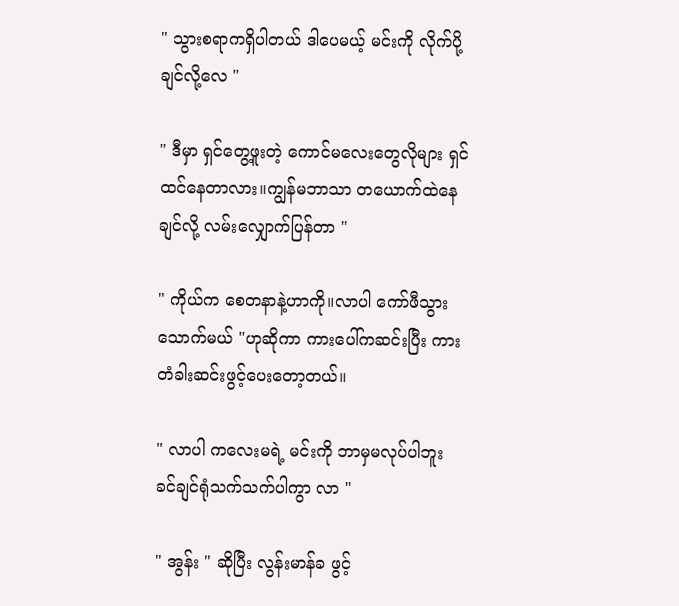" သွားစရာကရှိပါတယ် ဒါပေမယ့် မင်းကို လိုက်ပို့ချင်လို့လေ "

" ဒီမှာ ရှင်တွေ့ဖူးတဲ့ ကောင်မလေးတွေလိုများ ရှင်ထင်နေတာလား။ကျွန်မဘာသာ တ‌ယောက်ထဲနေချင်လို့ လမ်းလျှောက်ပြန်တာ "

" ကိုယ်က စေတနာနဲ့ဟာကို။လာပါ ကော်ဖီသွားသောက်မယ် "ဟုဆိုကာ ကားပေါ်ကဆင်းပြီး ကားတံခါးဆင်းဖွင့်ပေးတော့တယ်။

" လာပါ ကလေးမရဲ့ မင်းကို ဘာမှမလုပ်ပါဘူး
ခင်ချင်ရုံသက်သက်ပါကွာ လာ "

" အွန်း " ဆိုပြီး လွန်းမာန်ခ ဖွင့်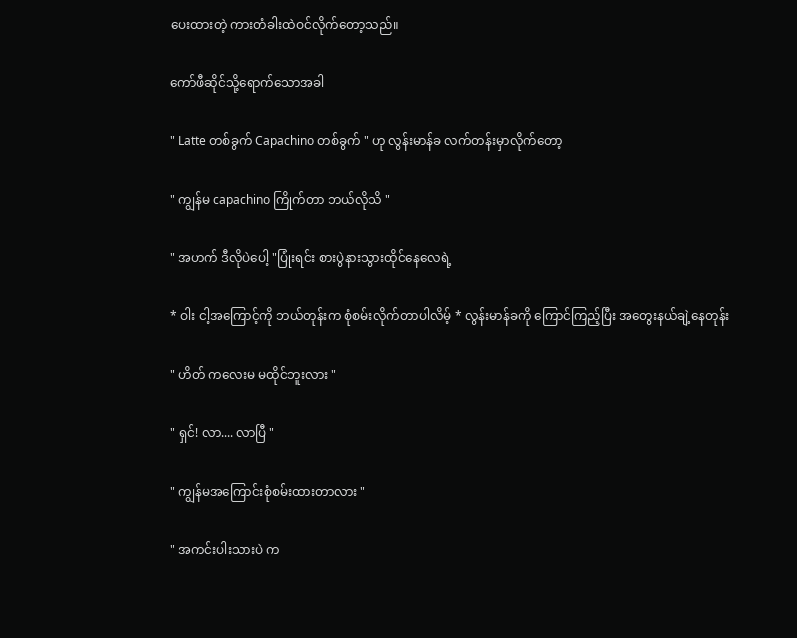ပေးထားတဲ့ ကားတံခါးထဲဝင်လိုက်တော့သည်။

ကော်ဖီဆိုင်သို့ရောက်သောအခါ

" Latte တစ်ခွက် Capachino တစ်ခွက် " ဟု လွန်းမာန်ခ လက်တန်းမှာလိုက်တော့

" ကျွန်မ capachino ကြိုက်တာ ဘယ်လိုသိ "

" အဟက် ဒီလိုပဲပေါ့ "ပြုံးရင်း စားပွဲနားသွားထိုင်နေလေရဲ့

* ဝါး ငါ့အကြောင့်ကို ဘယ်တုန်းက စုံစမ်းလိုက်တာပါလိမ့် * လွန်းမာန်ခကို ကြောင်ကြည့်ပြီး အတွေးနယ်ချဲ့နေ‌တုန်း

" ဟိတ် ကလေးမ မထိုင်ဘူးလား "

" ရှင်! လာ.... လာပြီ "

" ကျွန်မအကြောင်းစုံစမ်းထားတာလား "

" အကင်းပါးသားပဲ က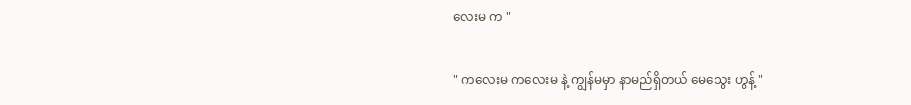လေးမ က "

" ကလေးမ ကလေးမ နဲ့ ကျွန်မမှာ နာမည်ရှိတယ် မေသွေး ဟွန့် "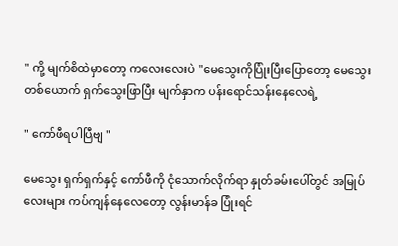" ကို့ မျက်စိထဲမှာတော့ ကလေးလေးပဲ "မေသွေးကိုပြုံးပြီးပြောတော့ မေသွေးတစ်ယောက် ရှက်သွေးဖြာပြီး မျက်နှာက ပန်းရောင်သန်းနေလေရဲ့

" ကော်ဖီရပါပြီဗျ "

မေသွေး ရှက်ရှက်နှင့် ကော်ဖီကို ငုံသောက်လိုက်ရာ နှုတ်ခမ်းပေါ်တွင် အမြုပ်လေးများ ကပ်ကျန်နေလေတော့ လွန်းမာန်ခ ပြုံးရင်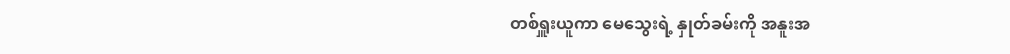တစ်ရှူးယူကာ မေသွေးရဲ့ နှုတ်ခမ်းကို အနူးအ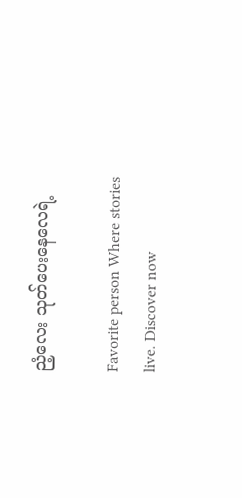ညံ့လေး သုတ်ပေးနေလေရဲ့

Favorite person Where stories live. Discover now